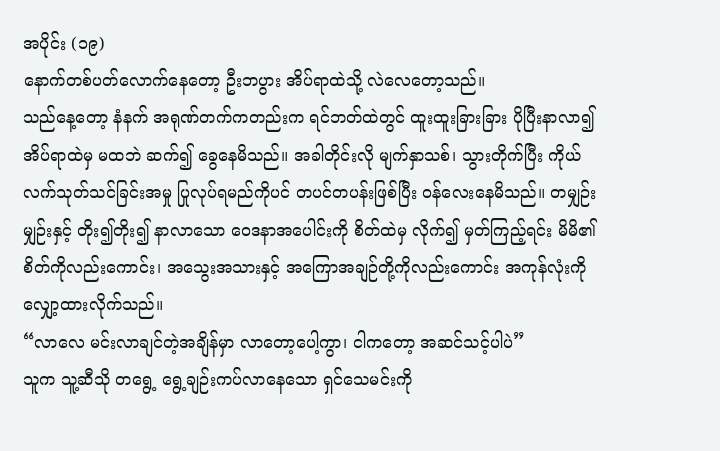အပိုင်း (၁၉)
နောက်တစ်ပတ်လောက်နေတော့ ဦးဘပွား အိပ်ရာထဲသို့ လဲလေတော့သည်။
သည်နေ့တော့ နံနက် အရုဏ်တက်ကတည်းက ရင်ဘတ်ထဲတွင် ထူးထူးခြားခြား ပိုပြီးနာလာ၍ အိပ်ရာထဲမှ မထဘဲ ဆက်၍ ခွေနေမိသည်။ အခါတိုင်းလို မျက်နှာသစ်၊ သွားတိုက်ပြီး ကိုယ်လက်သုတ်သင်ခြင်းအမှု ပြုလုပ်ရမည်ကိုပင် တပင်တပန်းဖြစ်ပြီး ဝန်လေးနေမိသည်။ တမျှဉ်းမျှဉ်းနှင့် တိုး၍တိုး၍ နာလာသော ဝေဒနာအပေါင်းကို စိတ်ထဲမှ လိုက်၍ မှတ်ကြည့်ရင်း မိမိ၏စိတ်ကိုလည်းကောင်း၊ အသွေးအသားနှင့် အကြောအချဉ်တို့ကိုလည်းကောင်း အကုန်လုံးကို လျှော့ထားလိုက်သည်။
“လာလေ မင်းလာချင်တဲ့အချိန်မှာ လာတော့ပေါ့ကွာ၊ ငါကတော့ အဆင်သင့်ပါပဲ”
သူက သူ့ဆီသို တရွေ့ ရွေ့ချဉ်းကပ်လာနေသော ရှင်သေမင်းကို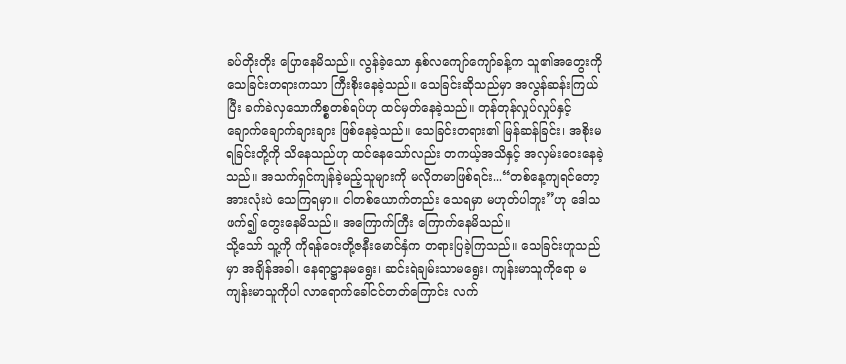ခပ်တိုးတိုး ပြောနေမိသည်။ လွန်ခဲ့သော နှစ်လကျော်ကျော်ခန့်က သူ၏အတွေးကို သေခြင်းတရားကသာ ကြီးစိုးနေခဲ့သည်။ သေခြင်းဆိုသည်မှာ အလွန်ဆန်းကြယ်ပြီး ခက်ခဲလှသောကိစ္စတစ်ရပ်ဟု ထင်မှတ်နေခဲ့သည်။ တုန်တုန်လှုပ်လှုပ်နှင့် ချောက်ချောက်ချားချား ဖြစ်နေခဲ့သည်။ သေခြင်းတရား၏ မြန်ဆန်ခြင်း၊ အစိုးမရခြင်းတို့ကို သိနေသည်ဟု ထင်နေသော်လည်း တကယ့်အသိနှင့် အလှမ်းဝေးနေခဲ့သည်။ အသက်ရှင်ကျန်ခဲ့မည့်သူများကို မလိုတမာဖြစ်ရင်း...“တစ်နေ့ကျရင်တော့ အားလုံးပဲ သေကြရမှာ။ ငါတစ်ယောက်တည်း သေရမှာ မဟုတ်ပါဘူး”ဟု ဒေါသဖက်၍ တွေးနေမိသည်။ အကြောက်ကြီး ကြောက်နေမိသည်။
သို့သော် သူ့ကို ကိုရန်ဝေးတို့ဇနီးမောင်နှံက တရားပြခဲ့ကြသည်။ သေခြင်းဟူသည်မှာ အချိန်အခါ၊ နေရာဋ္ဌာနမရွေး၊ ဆင်းရဲချမ်းသာမရွေး၊ ကျန်းမာသူကိုရော မကျန်းမာသူကိုပါ လာရောက်ခေါ်ငင်တတ်ကြောင်း လက်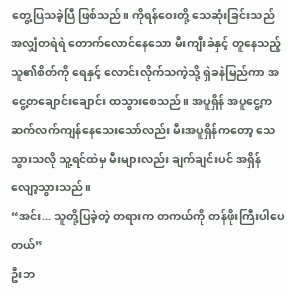တွေ့ပြသခဲ့ပြီ ဖြစ်သည်။ ကိုရန်ဝေးတို့ သေဆုံးခြင်းသည် အလျှံတရဲရဲ တောက်လောင်နေသော မီးကျီးခဲနှင့် တူနေသည့် သူ၏စိတ်ကို ရေနှင့် လောင်းလိုက်သကဲ့သို့ ရှဲခနဲမြည်ကာ အငွေ့တချောင်းချောင်း ထသွားစေသည်။ အပူရှိန် အပူငွေ့က ဆက်လက်ကျန်နေသေးသော်လည်း မီးအပူရှိန်ကတော့ သေသွားသလို သူ့ရင်ထဲမှ မီးများလည်း ချက်ချင်းပင် အရှိန်လျော့သွားသည်။
“အင်း... သူတို့ပြခဲ့တဲ့ တရားက တကယ်ကို တန်ဖိုးကြီးပါပေတယ်”
ဦးဘ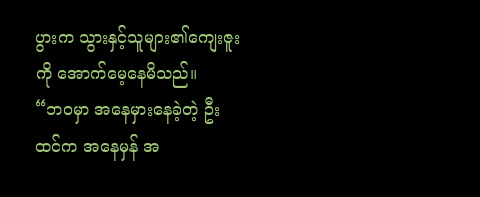ပွားက သွားနှင့်သူများ၏ကျေးဇူးကို အောက်မေ့နေမိသည်။
“ဘဝမှာ အနေမှားနေခဲ့တဲ့ ဦးထင်က အနေမှန် အ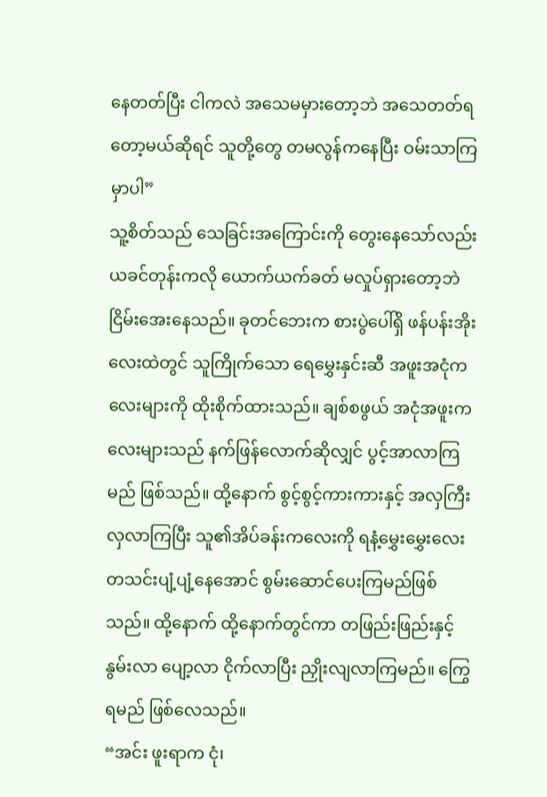နေတတ်ပြီး ငါကလဲ အသေမမှားတော့ဘဲ အသေတတ်ရတော့မယ်ဆိုရင် သူတို့တွေ တမလွန်ကနေပြီး ဝမ်းသာကြမှာပါ”
သူ့စိတ်သည် သေခြင်းအကြောင်းကို တွေးနေသော်လည်း ယခင်တုန်းကလို ယောက်ယက်ခတ် မလှုပ်ရှားတော့ဘဲ ငြိမ်းအေးနေသည်။ ခုတင်ဘေးက စားပွဲပေါ်ရှိ ဖန်ပန်းအိုးလေးထဲတွင် သူကြိုက်သော ရေမွှေးနှင်းဆီ အဖူးအငုံကလေးများကို ထိုးစိုက်ထားသည်။ ချစ်စဖွယ် အငုံအဖူးကလေးများသည် နက်ဖြန်လောက်ဆိုလျှင် ပွင့်အာလာကြမည် ဖြစ်သည်။ ထို့နောက် စွင့်စွင့်ကားကားနှင့် အလှကြီးလှလာကြပြီး သူ၏အိပ်ခန်းကလေးကို ရနံ့မွှေးမွှေးလေး တသင်းပျံ့ပျံ့နေအောင် စွမ်းဆောင်ပေးကြမည်ဖြစ်သည်။ ထို့နောက် ထို့နောက်တွင်ကာ တဖြည်းဖြည်းနှင့် နွမ်းလာ ပျော့လာ ငိုက်လာပြီး ညှိုးလျလာကြမည်။ ကြွေရမည် ဖြစ်လေသည်။
“အင်း ဖူးရာက ငုံ၊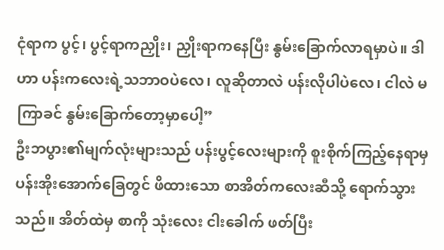ငုံရာက ပွင့်၊ ပွင့်ရာကညှိုး၊ ညှိုးရာကနေပြီး နွမ်းခြောက်လာရမှာပဲ။ ဒါဟာ ပန်းကလေးရဲ့သဘာဝပဲလေ၊ လူဆိုတာလဲ ပန်းလိုပါပဲလေ၊ ငါလဲ မကြာခင် နွမ်းခြောက်တော့မှာပေါ့”
ဦးဘပွား၏မျက်လုံးများသည် ပန်းပွင့်လေးများကို စူးစိုက်ကြည့်နေရာမှ ပန်းအိုးအောက်ခြေတွင် ဖိထားသော စာအိတ်ကလေးဆီသို့ ရောက်သွားသည်။ အိတ်ထဲမှ စာကို သုံးလေး ငါးခေါက် ဖတ်ပြီး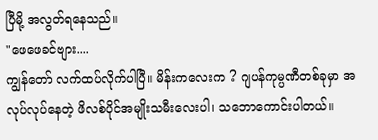ပြီမို့ အလွတ်ရနေသည်။
"ဖေဖေခင်ဗျား....
ကျွန်တော် လက်ထပ်လိုက်ပါပြီ။ မိန်းကလေးက ? ဂျပန်ကုမ္ပဏီတစ်ခုမှာ အလုပ်လုပ်နေတဲ့ ဖိလစ်ပိုင်အမျိုးသမီးလေးပါ၊ သဘောကောင်းပါတယ်။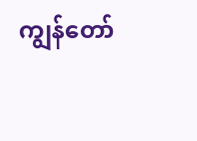ကျွန်တော်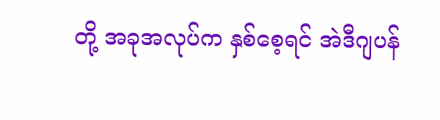တို့ အခုအလုပ်က နှစ်စေ့ရင် အဲဒီဂျပန်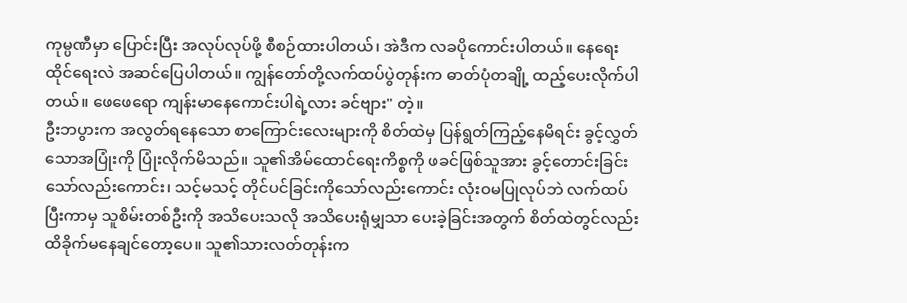ကုမ္ပဏီမှာ ပြောင်းပြီး အလုပ်လုပ်ဖို့ စီစဉ်ထားပါတယ်၊ အဲဒီက လခပိုကောင်းပါတယ်။ နေရေးထိုင်ရေးလဲ အဆင်ပြေပါတယ်။ ကျွန်တော်တို့လက်ထပ်ပွဲတုန်းက ဓာတ်ပုံတချို့ ထည့်ပေးလိုက်ပါတယ်။ ဖေဖေရော ကျန်းမာနေကောင်းပါရဲ့လား ခင်ဗျား" တဲ့။
ဦးဘပွားက အလွတ်ရနေသော စာကြောင်းလေးများကို စိတ်ထဲမှ ပြန်ရွတ်ကြည့်နေမိရင်း ခွင့်လွှတ်သောအပြုံးကို ပြုံးလိုက်မိသည်။ သူ၏အိမ်ထောင်ရေးကိစ္စကို ဖခင်ဖြစ်သူအား ခွင့်တောင်းခြင်းသော်လည်းကောင်း၊ သင့်မသင့် တိုင်ပင်ခြင်းကိုသော်လည်းကောင်း လုံးဝမပြုလုပ်ဘဲ လက်ထပ်ပြီးကာမှ သူစိမ်းတစ်ဦးကို အသိပေးသလို အသိပေးရုံမျှသာ ပေးခဲ့ခြင်းအတွက် စိတ်ထဲတွင်လည်း ထိခိုက်မနေချင်တော့ပေ။ သူ၏သားလတ်တုန်းက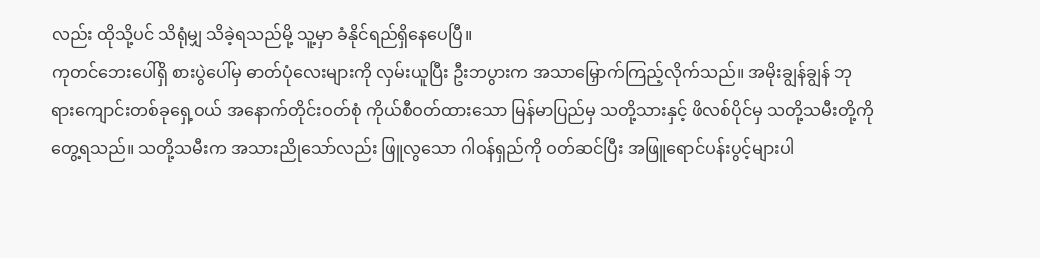လည်း ထိုသို့ပင် သိရုံမျှ သိခဲ့ရသည်မို့ သူ့မှာ ခံနိုင်ရည်ရှိနေပေပြီ။
ကုတင်ဘေးပေါ်ရှိ စားပွဲပေါ်မှ ဓာတ်ပုံလေးများကို လှမ်းယူပြီး ဦးဘပွားက အသာမြှောက်ကြည့်လိုက်သည်။ အမိုးချွန်ချွန် ဘုရားကျောင်းတစ်ခုရှေ့ဝယ် အနောက်တိုင်းဝတ်စုံ ကိုယ်စီဝတ်ထားသော မြန်မာပြည်မှ သတို့သားနှင့် ဖိလစ်ပိုင်မှ သတို့သမီးတို့ကို တွေ့ရသည်။ သတို့သမီးက အသားညိုသော်လည်း ဖြူလွသော ဂါဝန်ရှည်ကို ဝတ်ဆင်ပြီး အဖြူရောင်ပန်းပွင့်များပါ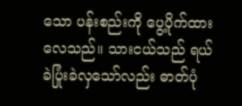သော ပန်းစည်းကို ပွေ့ပိုက်ထားလေသည်။ သားငယ်သည် ရယ်ခဲပြုံးခဲလှသော်လည်း ဓာတ်ပုံ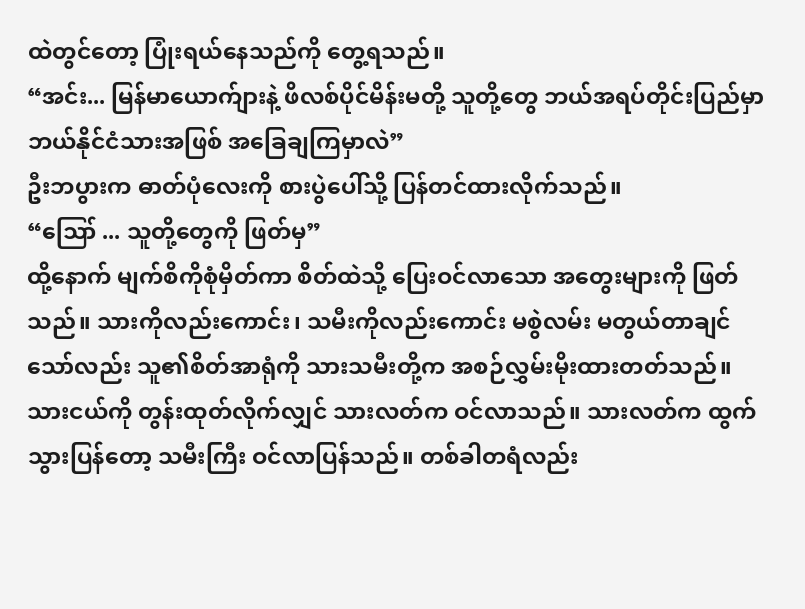ထဲတွင်တော့ ပြုံးရယ်နေသည်ကို တွေ့ရသည်။
“အင်း... မြန်မာယောက်ျားနဲ့ ဖိလစ်ပိုင်မိန်းမတို့ သူတို့တွေ ဘယ်အရပ်တိုင်းပြည်မှာ ဘယ်နိုင်ငံသားအဖြစ် အခြေချကြမှာလဲ”
ဦးဘပွားက ဓာတ်ပုံလေးကို စားပွဲပေါ်သို့ ပြန်တင်ထားလိုက်သည်။
“ဪ ... သူတို့တွေကို ဖြတ်မှ”
ထို့နောက် မျက်စိကိုစုံမှိတ်ကာ စိတ်ထဲသို့ ပြေးဝင်လာသော အတွေးများကို ဖြတ်သည်။ သားကိုလည်းကောင်း၊ သမီးကိုလည်းကောင်း မစွဲလမ်း မတွယ်တာချင်သော်လည်း သူ၏စိတ်အာရုံကို သားသမီးတို့က အစဉ်လွှမ်းမိုးထားတတ်သည်။ သားငယ်ကို တွန်းထုတ်လိုက်လျှင် သားလတ်က ဝင်လာသည်။ သားလတ်က ထွက်သွားပြန်တော့ သမီးကြီး ဝင်လာပြန်သည်။ တစ်ခါတရံလည်း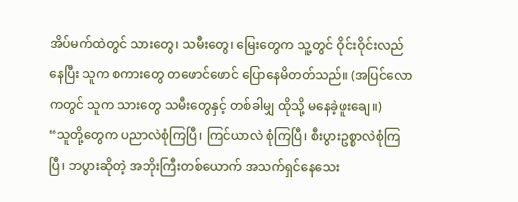အိပ်မက်ထဲတွင် သားတွေ၊ သမီးတွေ၊ မြေးတွေက သူ့တွင် ဝိုင်းဝိုင်းလည်နေပြီး သူက စကားတွေ တဖောင်ဖောင် ပြောနေမိတတ်သည်။ (အပြင်လောကတွင် သူက သားတွေ သမီးတွေနှင့် တစ်ခါမျှ ထိုသို့ မနေခဲ့ဖူးချေ။)
“သူတို့တွေက ပညာလဲစုံကြပြီ၊ ကြင်ယာလဲ စုံကြပြီ၊ စီးပွားဥစ္စာလဲစုံကြပြီ၊ ဘပွားဆိုတဲ့ အဘိုးကြီးတစ်ယောက် အသက်ရှင်နေသေး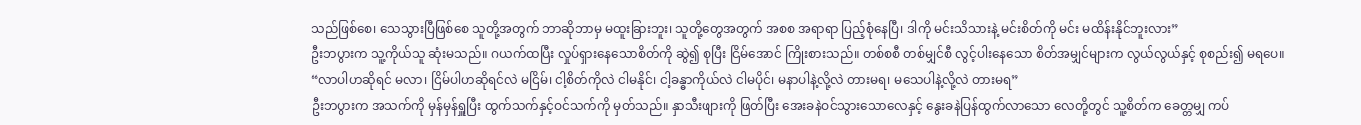သည်ဖြစ်စေ၊ သေသွားပြီဖြစ်စေ သူတို့အတွက် ဘာဆိုဘာမှ မထူးခြားဘူး၊ သူတို့တွေအတွက် အစစ အရာရာ ပြည့်စုံနေပြီ၊ ဒါကို မင်းသိသားနဲ့ မင်းစိတ်ကို မင်း မထိန်းနိုင်ဘူးလား”
ဦးဘပွားက သူ့ကိုယ်သူ ဆုံးမသည်။ ဂယက်ထပြီး လှုပ်ရှားနေသောစိတ်ကို ဆွဲ၍ စုပြီး ငြိမ်အောင် ကြိုးစားသည်။ တစ်စစီ တစ်မျှင်စီ လွင့်ပါးနေသော စိတ်အမျှင်များက လွယ်လွယ်နှင့် စုစည်း၍ မရပေ။
“လာပါဟဆိုရင် မလာ၊ ငြိမ်ပါဟဆိုရင်လဲ မငြိမ်၊ ငါ့စိတ်ကိုလဲ ငါမနိုင်၊ ငါ့ခန္ဓာကိုယ်လဲ ငါမပိုင်၊ မနာပါနဲ့လို့လဲ တားမရ၊ မသေပါနဲ့လို့လဲ တားမရ”
ဦးဘပွားက အသက်ကို မှန်မှန်ရှူပြီး ထွက်သက်နှင့်ဝင်သက်ကို မှတ်သည်။ နှာသီးဖျားကို ဖြတ်ပြီး အေးခနဲဝင်သွားသောလေနှင့် နွေးခနဲပြန်ထွက်လာသော လေတို့တွင် သူ့စိတ်က ခေတ္တမျှ ကပ်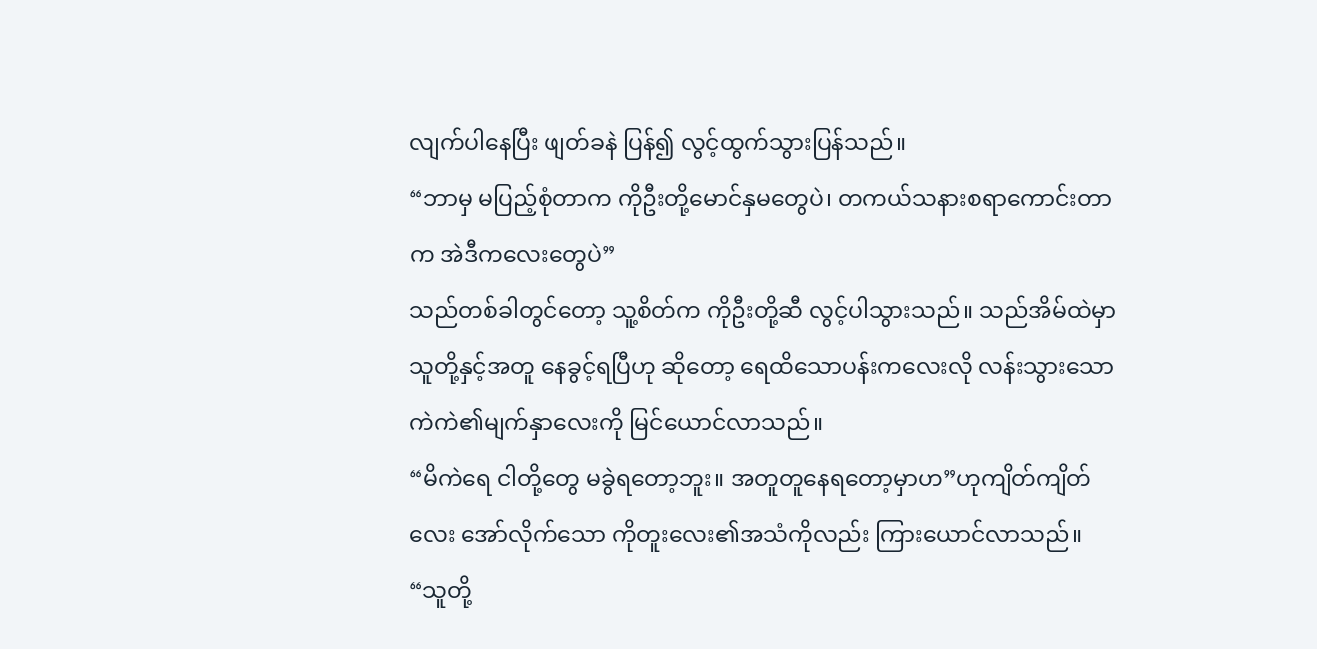လျက်ပါနေပြီး ဖျတ်ခနဲ ပြန်၍ လွင့်ထွက်သွားပြန်သည်။
“ဘာမှ မပြည့်စုံတာက ကိုဦးတို့မောင်နှမတွေပဲ၊ တကယ်သနားစရာကောင်းတာက အဲဒီကလေးတွေပဲ”
သည်တစ်ခါတွင်တော့ သူ့စိတ်က ကိုဦးတို့ဆီ လွင့်ပါသွားသည်။ သည်အိမ်ထဲမှာ သူတို့နှင့်အတူ နေခွင့်ရပြီဟု ဆိုတော့ ရေထိသောပန်းကလေးလို လန်းသွားသော ကဲကဲ၏မျက်နှာလေးကို မြင်ယောင်လာသည်။
“မိကဲရေ ငါတို့တွေ မခွဲရတော့ဘူး။ အတူတူနေရတော့မှာဟ”ဟုကျိတ်ကျိတ်လေး အော်လိုက်သော ကိုတူးလေး၏အသံကိုလည်း ကြားယောင်လာသည်။
“သူတို့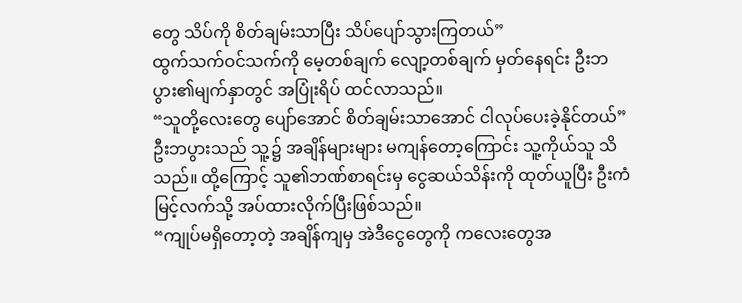တွေ သိပ်ကို စိတ်ချမ်းသာပြီး သိပ်ပျော်သွားကြတယ်”
ထွက်သက်ဝင်သက်ကို မေ့တစ်ချက် လျော့တစ်ချက် မှတ်နေရင်း ဦးဘပွား၏မျက်နှာတွင် အပြုံးရိပ် ထင်လာသည်။
“သူတို့လေးတွေ ပျော်အောင် စိတ်ချမ်းသာအောင် ငါလုပ်ပေးခဲ့နိုင်တယ်”
ဦးဘပွားသည် သူ့၌ အချိန်များများ မကျန်တော့ကြောင်း သူ့ကိုယ်သူ သိသည်။ ထို့ကြောင့် သူ၏ဘဏ်စာရင်းမှ ငွေဆယ်သိန်းကို ထုတ်ယူပြီး ဦးကံမြင့်လက်သို့ အပ်ထားလိုက်ပြီးဖြစ်သည်။
“ကျုပ်မရှိတော့တဲ့ အချိန်ကျမှ အဲဒီငွေတွေကို ကလေးတွေအ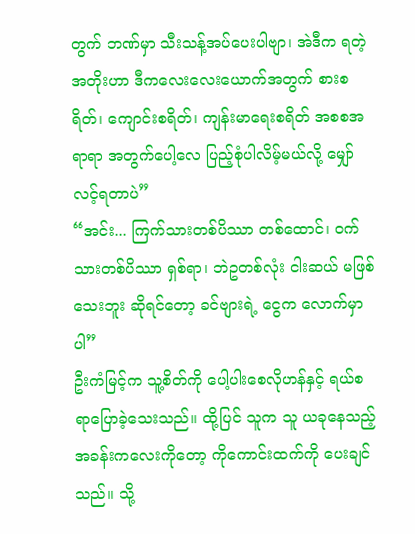တွက် ဘဏ်မှာ သီးသန့်အပ်ပေးပါဗျာ၊ အဲဒီက ရတဲ့ အတိုးဟာ ဒီကလေးလေးယောက်အတွက် စားစရိတ်၊ ကျောင်းစရိတ်၊ ကျန်းမာရေးစရိတ် အစစအရာရာ အတွက်ပေါ့လေ ပြည့်စုံပါလိမ့်မယ်လို့ မျှော်လင့်ရတာပဲ”
“အင်း... ကြက်သားတစ်ပိဿာ တစ်ထောင်၊ ဝက်သားတစ်ပိဿာ ရှစ်ရာ၊ ဘဲဥတစ်လုံး ငါးဆယ် မဖြစ်သေးဘူး ဆိုရင်တော့ ခင်ဗျားရဲ့ ငွေက လောက်မှာပါ”
ဦးကံမြင့်က သူ့စိတ်ကို ပေါ့ပါးစေလိုဟန်နှင့် ရယ်စရာပြောခဲ့သေးသည်။ ထို့ပြင် သူက သူ ယခုနေသည့် အခန်းကလေးကိုတော့ ကိုကောင်းထက်ကို ပေးချင်သည်။ သို့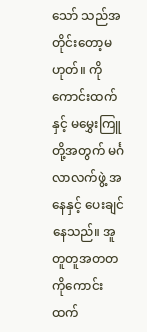သော် သည်အတိုင်းတော့မဟုတ်။ ကိုကောင်းထက်နှင့် မမွှေးကြူတို့အတွက် မင်္ဂလာလက်ဖွဲ့ အနေနှင့် ပေးချင်နေသည်။ အူတူတူအတတ ကိုကောင်းထက်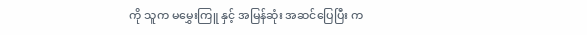ကို သူက မမွှေးကြူ နှင့် အမြန်ဆုံး အဆင်ပြေပြီး က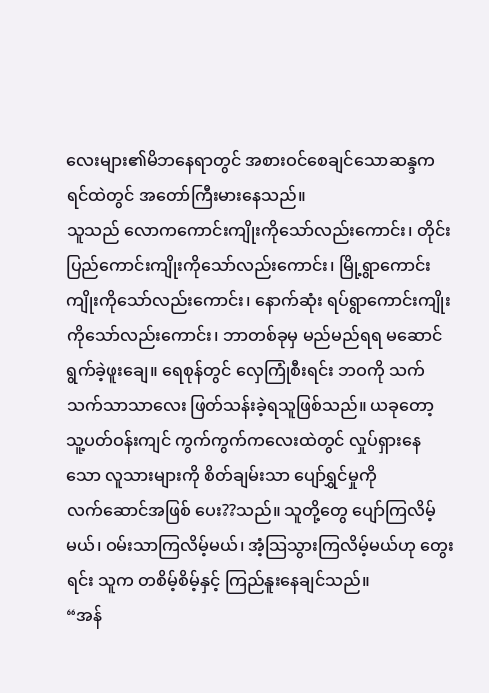လေးများ၏မိဘနေရာတွင် အစားဝင်စေချင်သောဆန္ဒက ရင်ထဲတွင် အတော်ကြီးမားနေသည်။
သူသည် လောကကောင်းကျိုးကိုသော်လည်းကောင်း၊ တိုင်းပြည်ကောင်းကျိုးကိုသော်လည်းကောင်း၊ မြို့ရွာကောင်းကျိုးကိုသော်လည်းကောင်း၊ နောက်ဆုံး ရပ်ရွာကောင်းကျိုးကိုသော်လည်းကောင်း၊ ဘာတစ်ခုမှ မည်မည်ရရ မဆောင်ရွက်ခဲ့ဖူးချေ။ ရေစုန်တွင် လှေကြုံစီးရင်း ဘဝကို သက်သက်သာသာလေး ဖြတ်သန်းခဲ့ရသူဖြစ်သည်။ ယခုတော့ သူ့ပတ်ဝန်းကျင် ကွက်ကွက်ကလေးထဲတွင် လှုပ်ရှားနေသော လူသားများကို စိတ်ချမ်းသာ ပျော်ရွှင်မှုကို
လက်ဆောင်အဖြစ် ပေး??သည်။ သူတို့တွေ ပျော်ကြလိမ့်မယ်၊ ဝမ်းသာကြလိမ့်မယ်၊ အံ့သြသွားကြလိမ့်မယ်ဟု တွေးရင်း သူက တစိမ့်စိမ့်နှင့် ကြည်နူးနေချင်သည်။
“အန်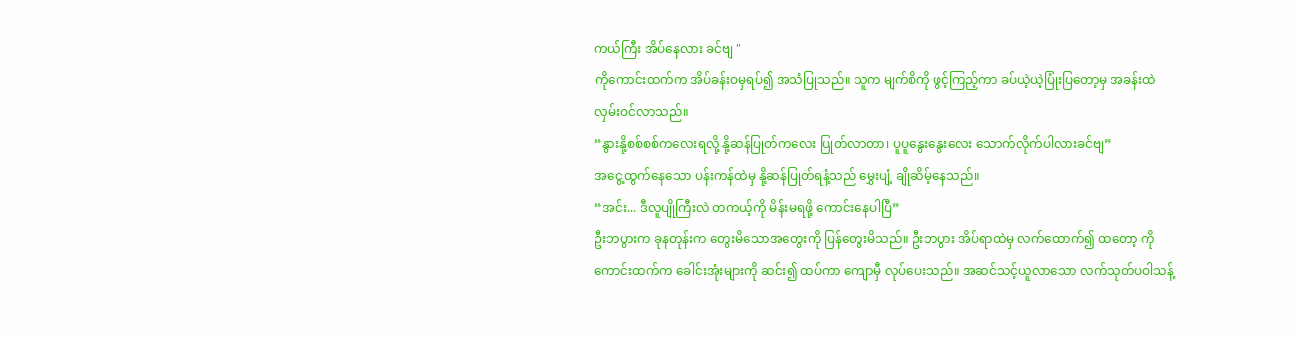ကယ်ကြီး အိပ်နေလား ခင်ဗျ "
ကိုကောင်းထက်က အိပ်ခန်းဝမှရပ်၍ အသံပြုသည်။ သူက မျက်စိကို ဖွင့်ကြည့်ကာ ခပ်ယဲ့ယဲ့ပြုံးပြတော့မှ အခန်းထဲ လှမ်းဝင်လာသည်။
“နွားနို့စစ်စစ်ကလေးရလို့ နို့ဆန်ပြုတ်ကလေး ပြုတ်လာတာ၊ ပူပူနွေးနွေးလေး သောက်လိုက်ပါလားခင်ဗျ”
အငွေ့ထွက်နေသော ပန်းကန်ထဲမှ နို့ဆန်ပြုတ်ရနံ့သည် မွှေးပျံ့ ချိုဆိမ့်နေသည်။
“အင်း... ဒီလူပျိုကြီးလဲ တကယ့်ကို မိန်းမရဖို့ ကောင်းနေပါပြီ”
ဦးဘပွားက ခုနတုန်းက တွေးမိသောအတွေးကို ပြန်တွေးမိသည်။ ဦးဘပွား အိပ်ရာထဲမှ လက်ထောက်၍ ထတော့ ကိုကောင်းထက်က ခေါင်းအုံးများကို ဆင်း၍ ထပ်ကာ ကျောမှီ လုပ်ပေးသည်။ အဆင်သင့်ယူလာသော လက်သုတ်ပဝါသန့်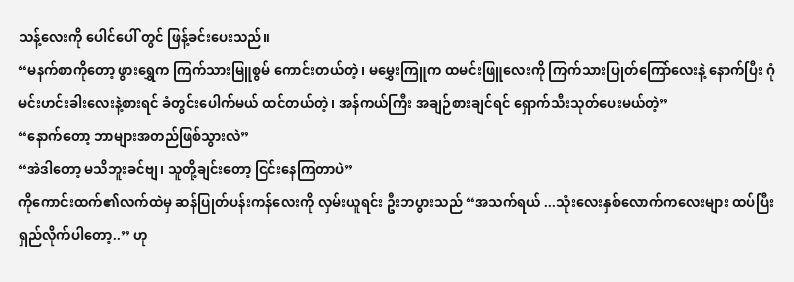သန့်လေးကို ပေါင်ပေါ် တွင် ဖြန့်ခင်းပေးသည်။
“မနက်စာကိုတော့ ဖွားရွှေက ကြက်သားမြူစွမ် ကောင်းတယ်တဲ့၊ မမွှေးကြူက ထမင်းဖြူလေးကို ကြက်သားပြုတ်ကြော်လေးနဲ့ နောက်ပြီး ဂုံမင်းဟင်းခါးလေးနဲ့စားရင် ခံတွင်းပေါက်မယ် ထင်တယ်တဲ့၊ အန်ကယ်ကြီး အချဉ်စားချင်ရင် ရှောက်သီးသုတ်ပေးမယ်တဲ့”
“နောက်တော့ ဘာများအတည်ဖြစ်သွားလဲ”
“အဲဒါတော့ မသိဘူးခင်ဗျ၊ သူတို့ချင်းတော့ ငြင်းနေကြတာပဲ”
ကိုကောင်းထက်၏လက်ထဲမှ ဆန်ပြုတ်ပန်းကန်လေးကို လှမ်းယူရင်း ဦးဘပွားသည် “အသက်ရယ် ...သုံးလေးနှစ်လောက်ကလေးများ ထပ်ပြီး ရှည်လိုက်ပါတော့..” ဟု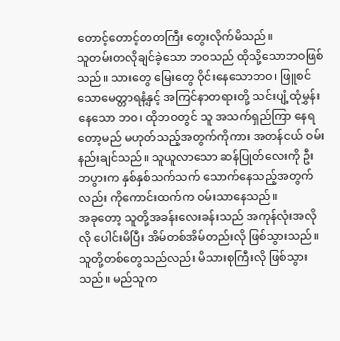တောင့်တောင့်တတကြီး တွေးလိုက်မိသည်။
သူတမ်းတလိုချင်ခဲ့သော ဘဝသည် ထိုသို့သောဘဝဖြစ်သည်။ သားတွေ မြေးတွေ ဝိုင်းနေသောဘဝ၊ ဖြူစင်သောမေတ္တာရနံ့နှင့် အကြင်နာတရားတို့ သင်းပျံ့ထုံမွှန်းနေသော ဘ၀၊ ထိုဘဝတွင် သူ အသက်ရှည်ကြာ နေရတော့မည် မဟုတ်သည့်အတွက်ကိုကား အတန်ငယ် ဝမ်းနည်းချင်သည်။ သူယူလာသော ဆန်ပြုတ်လေးကို ဦးဘပွားက နှစ်နှစ်သက်သက် သောက်နေသည့်အတွက်လည်း ကိုကောင်းထက်က ဝမ်းသာနေသည်။
အခုတော့ သူတို့အခန်းလေးခန်းသည် အကုန်လုံးအလိုလို ပေါင်းမိပြီး အိမ်တစ်အိမ်တည်းလို ဖြစ်သွားသည်။ သူတို့တစ်တွေသည်လည်း မိသားစုကြီးလို ဖြစ်သွားသည်။ မည်သူက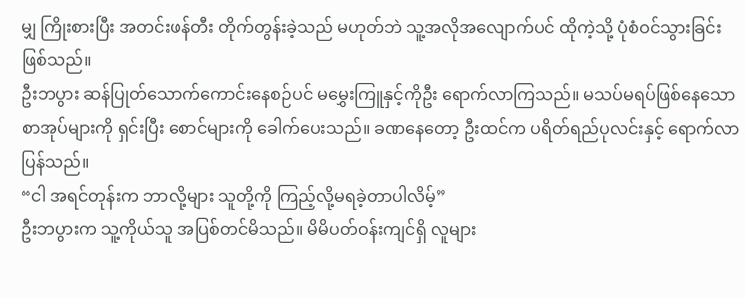မျှ ကြိုးစားပြီး အတင်းဖန်တီး တိုက်တွန်းခဲ့သည် မဟုတ်ဘဲ သူ့အလိုအလျောက်ပင် ထိုကဲ့သို့ ပုံစံဝင်သွားခြင်း ဖြစ်သည်။
ဦးဘပွား ဆန်ပြုတ်သောက်ကောင်းနေစဉ်ပင် မမွှေးကြူနှင့်ကိုဦး ရောက်လာကြသည်။ မသပ်မရပ်ဖြစ်နေသော စာအုပ်များကို ရှင်းပြီး စောင်များကို ခေါက်ပေးသည်။ ခဏနေတော့ ဦးထင်က ပရိတ်ရည်ပုလင်းနှင့် ရောက်လာပြန်သည်။
“ငါ အရင်တုန်းက ဘာလို့များ သူတို့ကို ကြည့်လို့မရခဲ့တာပါလိမ့်”
ဦးဘပွားက သူ့ကိုယ်သူ အပြစ်တင်မိသည်။ မိမိပတ်ဝန်းကျင်ရှိ လူများ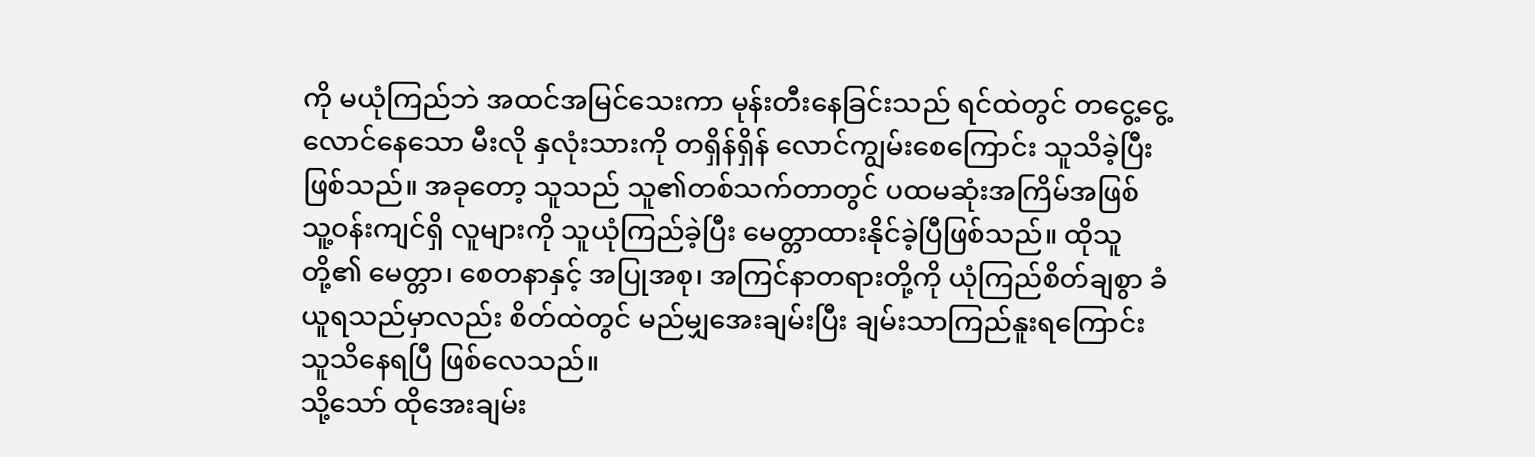ကို မယုံကြည်ဘဲ အထင်အမြင်သေးကာ မုန်းတီးနေခြင်းသည် ရင်ထဲတွင် တငွေ့ငွေ့လောင်နေသော မီးလို နှလုံးသားကို တရှိန်ရှိန် လောင်ကျွမ်းစေကြောင်း သူသိခဲ့ပြီးဖြစ်သည်။ အခုတော့ သူသည် သူ၏တစ်သက်တာတွင် ပထမဆုံးအကြိမ်အဖြစ် သူ့ဝန်းကျင်ရှိ လူများကို သူယုံကြည်ခဲ့ပြီး မေတ္တာထားနိုင်ခဲ့ပြီဖြစ်သည်။ ထိုသူတို့၏ မေတ္တာ၊ စေတနာနှင့် အပြုအစု၊ အကြင်နာတရားတို့ကို ယုံကြည်စိတ်ချစွာ ခံယူရသည်မှာလည်း စိတ်ထဲတွင် မည်မျှအေးချမ်းပြီး ချမ်းသာကြည်နူးရကြောင်း သူသိနေရပြီ ဖြစ်လေသည်။
သို့သော် ထိုအေးချမ်း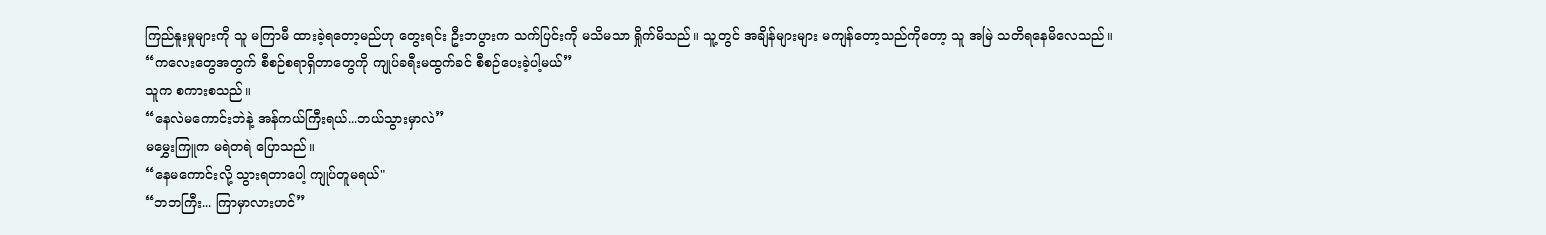ကြည်နူးမှုများကို သူ မကြာမီ ထားခဲ့ရတော့မည်ဟု တွေးရင်း ဦးဘပွားက သက်ပြင်းကို မသိမသာ ရှိုက်မိသည်။ သူ့တွင် အချိန်များများ မကျန်တော့သည်ကိုတော့ သူ အမြဲ သတိရနေမိလေသည်။
“ကလေးတွေအတွက် စီစဉ်စရာရှိတာတွေကို ကျုပ်ခရီးမထွက်ခင် စီစဉ်ပေးခဲ့ပါ့မယ်”
သူက စကားစသည်။
“နေလဲမကောင်းဘဲနဲ့ အန်ကယ်ကြီးရယ်...ဘယ်သွားမှာလဲ”
မမွှေးကြူက မရဲတရဲ ပြောသည်။
“နေမကောင်းလို့ သွားရတာပေါ့ ကျုပ်တူမရယ်"
“ဘဘကြီး... ကြာမှာလားဟင်”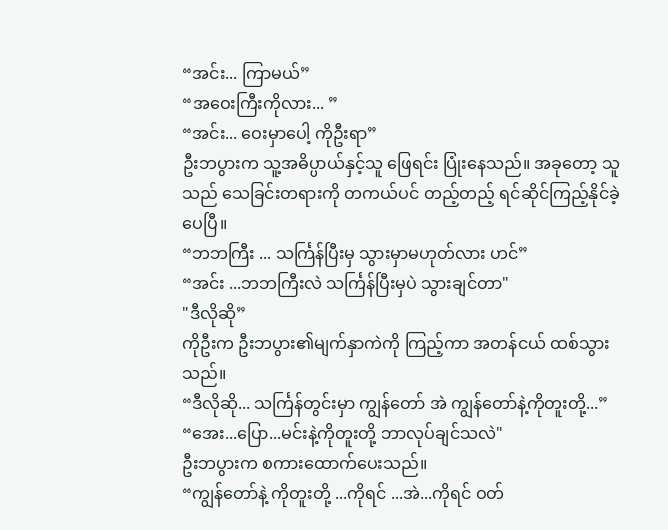“အင်း... ကြာမယ်”
“အဝေးကြီးကိုလား... ”
“အင်း... ဝေးမှာပေါ့ ကိုဦးရာ”
ဦးဘပွားက သူ့အဓိပ္ပာယ်နှင့်သူ ဖြေရင်း ပြုံးနေသည်။ အခုတော့ သူသည် သေခြင်းတရားကို တကယ်ပင် တည့်တည့် ရင်ဆိုင်ကြည့်နိုင်ခဲ့ပေပြီ။
“ဘဘကြီး ... သင်္ကြန်ပြီးမှ သွားမှာမဟုတ်လား ဟင်”
“အင်း ...ဘဘကြီးလဲ သင်္ကြန်ပြီးမှပဲ သွားချင်တာ"
"ဒီလိုဆို”
ကိုဦးက ဦးဘပွား၏မျက်နှာကဲကို ကြည့်ကာ အတန်ငယ် ထစ်သွားသည်။
“ဒီလိုဆို... သင်္ကြန်တွင်းမှာ ကျွန်တော် အဲ ကျွန်တော်နဲ့ကိုတူးတို့...”
“အေး...ပြော...မင်းနဲ့ကိုတူးတို့ ဘာလုပ်ချင်သလဲ"
ဦးဘပွားက စကားထောက်ပေးသည်။
“ကျွန်တော်နဲ့ ကိုတူးတို့ ...ကိုရင် ...အဲ...ကိုရင် ဝတ်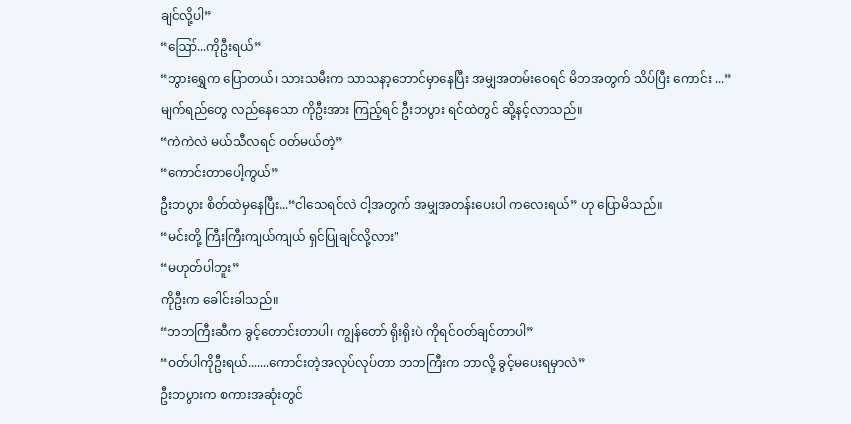ချင်လို့ပါ”
“ဪ...ကိုဦးရယ်”
“ဘွားရွှေက ပြောတယ်၊ သားသမီးက သာသနာ့ဘောင်မှာနေပြီး အမျှအတမ်းဝေရင် မိဘအတွက် သိပ်ပြီး ကောင်း ...”
မျက်ရည်တွေ လည်နေသော ကိုဦးအား ကြည့်ရင် ဦးဘပွား ရင်ထဲတွင် ဆို့နင့်လာသည်။
“ကဲကဲလဲ မယ်သီလရင် ဝတ်မယ်တဲ့”
“ကောင်းတာပေါ့ကွယ်”
ဦးဘပွား စိတ်ထဲမှနေပြီး...“ငါသေရင်လဲ ငါ့အတွက် အမျှအတန်းပေးပါ ကလေးရယ်” ဟု ပြောမိသည်။
“မင်းတို့ ကြီးကြီးကျယ်ကျယ် ရှင်ပြုချင်လို့လား"
“မဟုတ်ပါဘူး”
ကိုဦးက ခေါင်းခါသည်။
“ဘဘကြီးဆီက ခွင့်တောင်းတာပါ၊ ကျွန်တော် ရိုးရိုးပဲ ကိုရင်ဝတ်ချင်တာပါ”
“ဝတ်ပါကိုဦးရယ်.......ကောင်းတဲ့အလုပ်လုပ်တာ ဘဘကြီးက ဘာလို့ ခွင့်မပေးရမှာလဲ”
ဦးဘပွားက စကားအဆုံးတွင်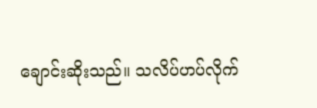ချောင်းဆိုးသည်။ သလိပ်ဟပ်လိုက်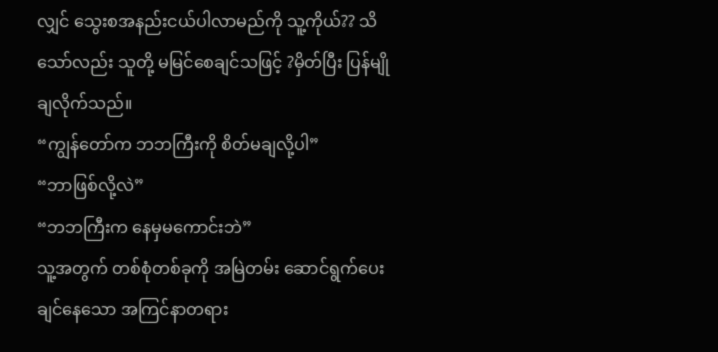လျှင် သွေးစအနည်းငယ်ပါလာမည်ကို သူ့ကိုယ်?? သိသော်လည်း သူတို့ မမြင်စေချင်သဖြင့် ?မှိတ်ပြီး ပြန်မျိုချလိုက်သည်။
“ကျွန်တော်က ဘဘကြီးကို စိတ်မချလို့ပါ”
“ဘာဖြစ်လို့လဲ”
“ဘဘကြီးက နေမှမကောင်းဘဲ”
သူ့အတွက် တစ်စုံတစ်ခုကို အမြဲတမ်း ဆောင်ရွက်ပေးချင်နေသော အကြင်နာတရား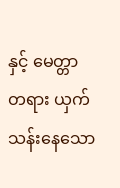နှင့် မေတ္တာတရား ယှက်သန်းနေသော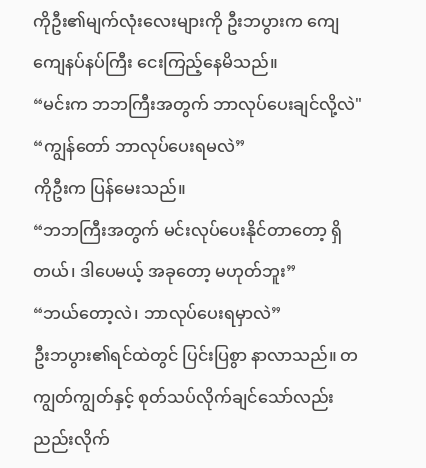ကိုဦး၏မျက်လုံးလေးများကို ဦးဘပွားက ကျေကျေနပ်နပ်ကြီး ငေးကြည့်နေမိသည်။
“မင်းက ဘဘကြီးအတွက် ဘာလုပ်ပေးချင်လို့လဲ"
“ကျွန်တော် ဘာလုပ်ပေးရမလဲ”
ကိုဦးက ပြန်မေးသည်။
“ဘဘကြီးအတွက် မင်းလုပ်ပေးနိုင်တာတော့ ရှိတယ်၊ ဒါပေမယ့် အခုတော့ မဟုတ်ဘူး”
“ဘယ်တော့လဲ၊ ဘာလုပ်ပေးရမှာလဲ”
ဦးဘပွား၏ရင်ထဲတွင် ပြင်းပြစွာ နာလာသည်။ တကျွတ်ကျွတ်နှင့် စုတ်သပ်လိုက်ချင်သော်လည်း ညည်းလိုက်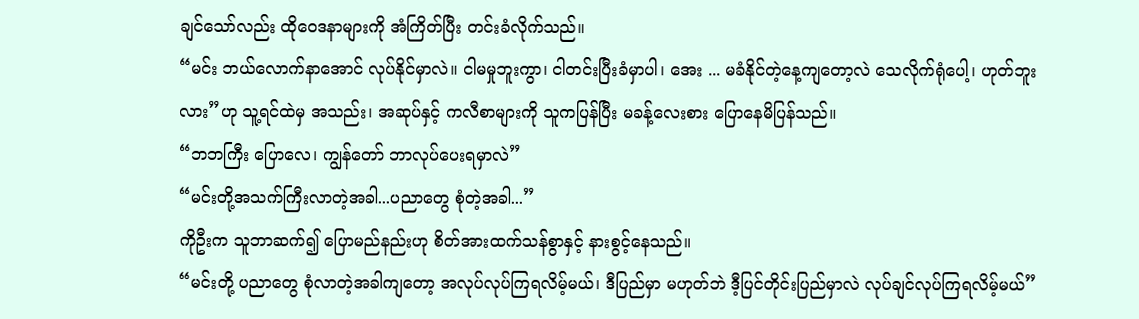ချင်သော်လည်း ထိုဝေဒနာများကို အံကြိတ်ပြီး တင်းခံလိုက်သည်။
“မင်း ဘယ်လောက်နာအောင် လုပ်နိုင်မှာလဲ။ ငါမမှုဘူးကွာ၊ ငါတင်းပြီးခံမှာပါ၊ အေး ... မခံနိုင်တဲ့နေ့ကျတော့လဲ သေလိုက်ရုံပေါ့၊ ဟုတ်ဘူးလား”ဟု သူ့ရင်ထဲမှ အသည်း၊ အဆုပ်နှင့် ကလီစာများကို သူကပြန်ပြီး မခန့်လေးစား ပြောနေမိပြန်သည်။
“ဘဘကြီး ပြောလေ၊ ကျွန်တော် ဘာလုပ်ပေးရမှာလဲ”
“မင်းတို့အသက်ကြီးလာတဲ့အခါ...ပညာတွေ စုံတဲ့အခါ...”
ကိုဦးက သူဘာဆက်၍ ပြောမည်နည်းဟု စိတ်အားထက်သန်စွာနှင့် နားစွင့်နေသည်။
“မင်းတို့ ပညာတွေ စုံလာတဲ့အခါကျတော့ အလုပ်လုပ်ကြရလိမ့်မယ်၊ ဒီပြည်မှာ မဟုတ်ဘဲ ဒီ့ပြင်တိုင်းပြည်မှာလဲ လုပ်ချင်လုပ်ကြရလိမ့်မယ်”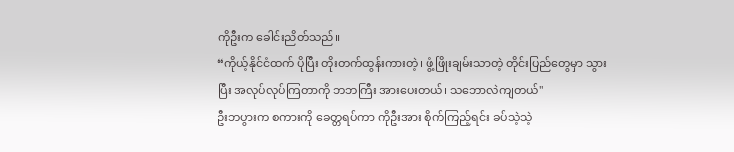ကိုဦးက ခေါင်းညိတ်သည်။
“ကိုယ့်နိုင်ငံထက် ပိုပြီး တိုးတက်ထွန်းကားတဲ့၊ ဖွံ့ဖြိုးချမ်းသာတဲ့ တိုင်းပြည်တွေမှာ သွားပြီး အလုပ်လုပ်ကြတာကို ဘဘကြီး အားပေးတယ်၊ သဘောလဲကျတယ်"
ဦးဘပွားက စကားကို ခေတ္တရပ်ကာ ကိုဦးအား စိုက်ကြည့်ရင်း ခပ်သဲ့သဲ့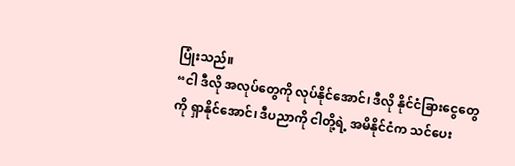ပြုံးသည်။
“ငါ ဒီလို အလုပ်တွေကို လုပ်နိုင်အောင်၊ ဒီလို နိုင်ငံခြားငွေတွေကို ရှာနိုင်အောင်၊ ဒီပညာကို ငါတို့ရဲ့ အမိနိုင်ငံက သင်ပေး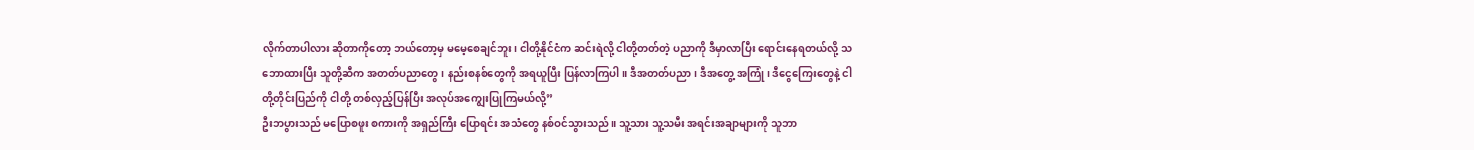လိုက်တာပါလား ဆိုတာကိုတော့ ဘယ်တော့မှ မမေ့စေချင်ဘူး၊ ငါတို့နိုင်ငံက ဆင်းရဲလို့ ငါတို့တတ်တဲ့ ပညာကို ဒီမှာလာပြီး ရောင်းနေရတယ်လို့ သဘောထားပြီး သူတို့ဆီက အတတ်ပညာတွေ၊ နည်းစနစ်တွေကို အရယူပြီး ပြန်လာကြပါ။ ဒီအတတ်ပညာ၊ ဒီအတွေ့ အကြုံ၊ ဒီငွေကြေးတွေနဲ့ ငါတို့တိုင်းပြည်ကို ငါတို့ တစ်လှည့်ပြန်ပြီး အလုပ်အကျွေးပြုကြမယ်လို့”
ဦးဘပွားသည် မပြောစဖူး စကားကို အရှည်ကြီး ပြောရင်း အသံတွေ နစ်ဝင်သွားသည်။ သူ့သား သူ့သမီး အရင်းအချာများကို သူဘာ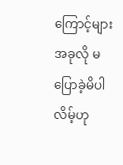ကြောင့်များ အခုလို မပြောခဲ့မိပါလိမ့်ဟု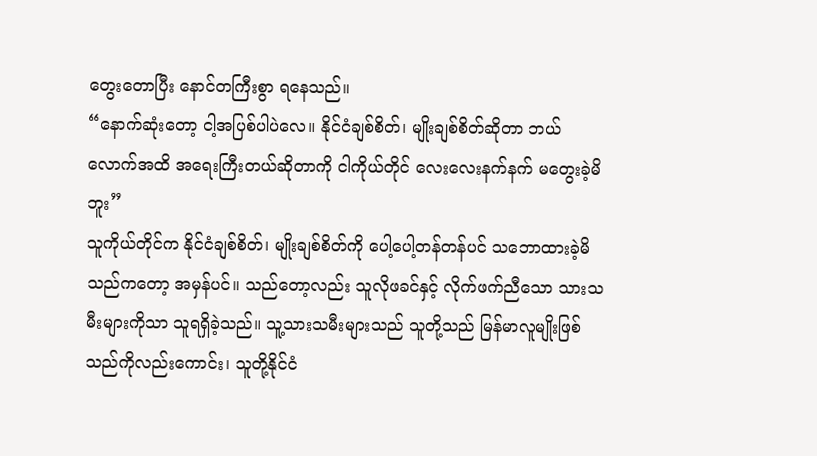တွေးတောပြီး နောင်တကြီးစွာ ရနေသည်။
“နောက်ဆုံးတော့ ငါ့အပြစ်ပါပဲလေ။ နိုင်ငံချစ်စိတ်၊ မျိုးချစ်စိတ်ဆိုတာ ဘယ်လောက်အထိ အရေးကြီးတယ်ဆိုတာကို ငါကိုယ်တိုင် လေးလေးနက်နက် မတွေးခဲ့မိဘူး”
သူကိုယ်တိုင်က နိုင်ငံချစ်စိတ်၊ မျိုးချစ်စိတ်ကို ပေါ့ပေါ့တန်တန်ပင် သဘောထားခဲ့မိသည်ကတော့ အမှန်ပင်။ သည်တော့လည်း သူလိုဖခင်နှင့် လိုက်ဖက်ညီသော သားသမီးများကိုသာ သူရရှိခဲ့သည်။ သူ့သားသမီးများသည် သူတို့သည် မြန်မာလူမျိုးဖြစ်သည်ကိုလည်းကောင်း၊ သူတို့နိုင်ငံ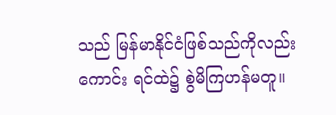သည် မြန်မာနိုင်ငံဖြစ်သည်ကိုလည်းကောင်း ရင်ထဲ၌ စွဲမိကြဟန်မတူ။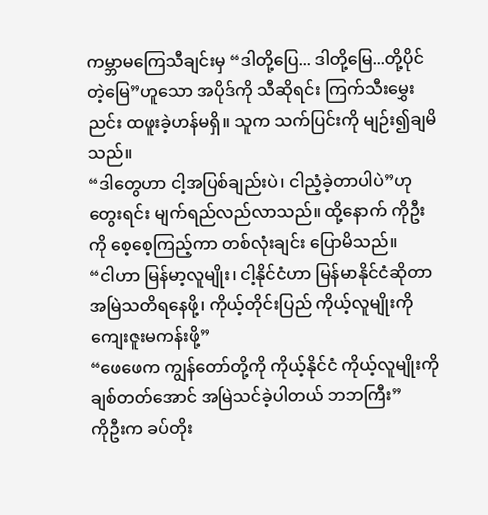ကမ္ဘာမကြေသီချင်းမှ “ဒါတို့ပြေ... ဒါတို့မြေ...တို့ပိုင်တဲ့မြေ”ဟူသော အပိုဒ်ကို သီဆိုရင်း ကြက်သီးမွှေးညင်း ထဖူးခဲ့ဟန်မရှိ။ သူက သက်ပြင်းကို မျဉ်း၍ချမိသည်။
“ဒါတွေဟာ ငါ့အပြစ်ချည်းပဲ၊ ငါညံ့ခဲ့တာပါပဲ”ဟု တွေးရင်း မျက်ရည်လည်လာသည်။ ထို့နောက် ကိုဦးကို စေ့စေ့ကြည့်ကာ တစ်လုံးချင်း ပြောမိသည်။
“ငါဟာ မြန်မာ့လူမျိုး၊ ငါ့နိုင်ငံဟာ မြန်မာနိုင်ငံဆိုတာ အမြဲသတိရနေဖို့၊ ကိုယ့်တိုင်းပြည် ကိုယ့်လူမျိုးကို ကျေးဇူးမကန်းဖို့”
“ဖေဖေက ကျွန်တော်တို့ကို ကိုယ့်နိုင်ငံ ကိုယ့်လူမျိုးကို ချစ်တတ်အောင် အမြဲသင်ခဲ့ပါတယ် ဘဘကြီး”
ကိုဦးက ခပ်တိုး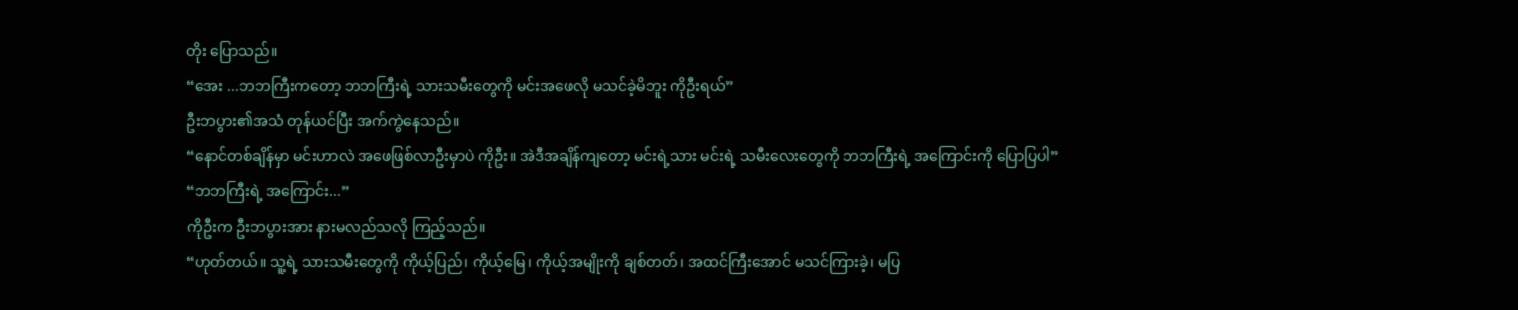တိုး ပြောသည်။
“အေး ...ဘဘကြီးကတော့ ဘဘကြီးရဲ့ သားသမီးတွေကို မင်းအဖေလို မသင်ခဲ့မိဘူး ကိုဦးရယ်”
ဦးဘပွား၏အသံ တုန်ယင်ပြီး အက်ကွဲနေသည်။
“နောင်တစ်ချိန်မှာ မင်းဟာလဲ အဖေဖြစ်လာဦးမှာပဲ ကိုဦး။ အဲဒီအချိန်ကျတော့ မင်းရဲ့သား မင်းရဲ့ သမီးလေးတွေကို ဘဘကြီးရဲ့ အကြောင်းကို ပြောပြပါ”
“ဘဘကြီးရဲ့ အကြောင်း...”
ကိုဦးက ဦးဘပွားအား နားမလည်သလို ကြည့်သည်။
“ဟုတ်တယ်။ သူ့ရဲ့ သားသမီးတွေကို ကိုယ့်ပြည်၊ ကိုယ့်မြေ၊ ကိုယ့်အမျိုးကို ချစ်တတ်၊ အထင်ကြီးအောင် မသင်ကြားခဲ့၊ မပြ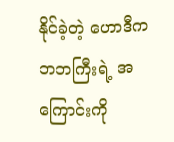နိုင်ခဲ့တဲ့ ဟောဒီက ဘဘကြီးရဲ့ အကြောင်းကို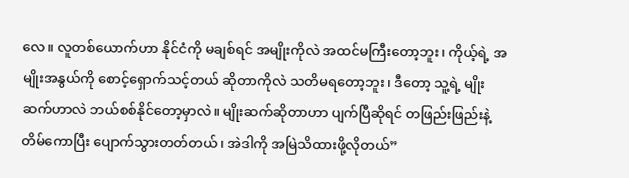လေ။ လူတစ်ယောက်ဟာ နိုင်ငံကို မချစ်ရင် အမျိုးကိုလဲ အထင်မကြီးတော့ဘူး၊ ကိုယ့်ရဲ့ အမျိုးအနွယ်ကို စောင့်ရှောက်သင့်တယ် ဆိုတာကိုလဲ သတိမရတော့ဘူး၊ ဒီတော့ သူ့ရဲ့ မျိုးဆက်ဟာလဲ ဘယ်စစ်နိုင်တော့မှာလဲ။ မျိုးဆက်ဆိုတာဟာ ပျက်ပြီဆိုရင် တဖြည်းဖြည်းနဲ့ တိမ်ကောပြီး ပျောက်သွားတတ်တယ်၊ အဲဒါကို အမြဲသိထားဖို့လိုတယ်”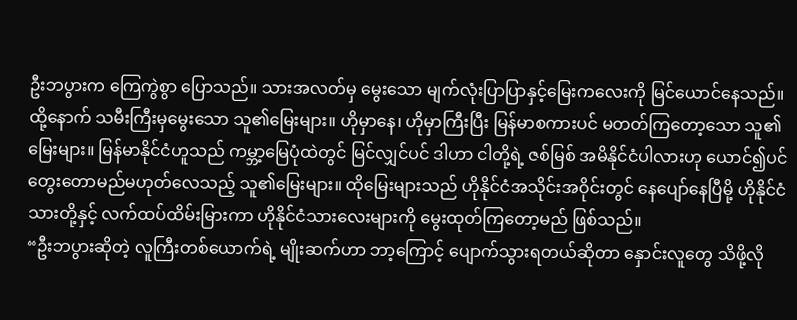ဦးဘပွားက ကြေကွဲစွာ ပြောသည်။ သားအလတ်မှ မွေးသော မျက်လုံးပြာပြာနှင့်မြေးကလေးကို မြင်ယောင်နေသည်။ ထို့နောက် သမီးကြီးမှမွေးသော သူ၏မြေးများ။ ဟိုမှာနေ၊ ဟိုမှာကြီးပြီး မြန်မာစကားပင် မတတ်ကြတော့သော သူ၏မြေးများ။ မြန်မာနိုင်ငံဟူသည် ကမ္ဘာ့မြေပုံထဲတွင် မြင်လျှင်ပင် ဒါဟာ ငါတို့ရဲ့ ဇစ်မြစ် အမိနိုင်ငံပါလားဟု ယောင်၍ပင် တွေးတောမည်မဟုတ်လေသည့် သူ၏မြေးများ။ ထိုမြေးများသည် ဟိုနိုင်ငံအသိုင်းအဝိုင်းတွင် နေပျော်နေပြီမို့ ဟိုနိုင်ငံသားတို့နှင့် လက်ထပ်ထိမ်းမြားကာ ဟိုနိုင်ငံသားလေးများကို မွေးထုတ်ကြတော့မည် ဖြစ်သည်။
“ဦးဘပွားဆိုတဲ့ လူကြီးတစ်ယောက်ရဲ့ မျိုးဆက်ဟာ ဘာ့ကြောင့် ပျောက်သွားရတယ်ဆိုတာ နှောင်းလူတွေ သိဖို့လို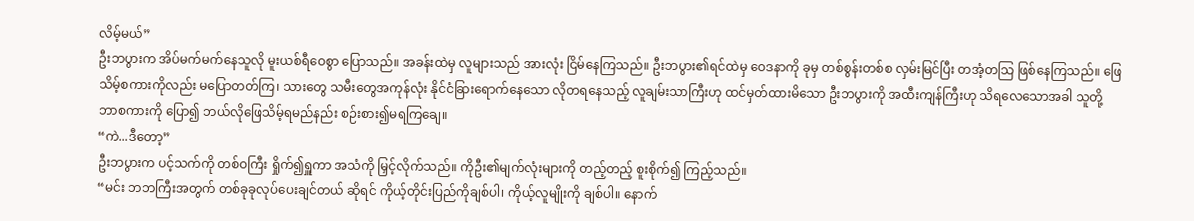လိမ့်မယ်”
ဦးဘပွားက အိပ်မက်မက်နေသူလို မူးယစ်ရီဝေစွာ ပြောသည်။ အခန်းထဲမှ လူများသည် အားလုံး ငြိမ်နေကြသည်။ ဦးဘပွား၏ရင်ထဲမှ ဝေဒနာကို ခုမှ တစ်စွန်းတစ်စ လှမ်းမြင်ပြီး တအံ့တသြ ဖြစ်နေကြသည်။ ဖြေသိမ့်စကားကိုလည်း မပြောတတ်ကြ၊ သားတွေ သမီးတွေအကုန်လုံး နိုင်ငံခြားရောက်နေသော လိုတရနေသည့် လူချမ်းသာကြီးဟု ထင်မှတ်ထားမိသော ဦးဘပွားကို အထီးကျန်ကြီးဟု သိရလေသောအခါ သူတို့ ဘာစကားကို ပြော၍ ဘယ်လိုဖြေသိမ့်ရမည်နည်း စဉ်းစား၍မရကြချေ။
“ကဲ...ဒီတော့”
ဦးဘပွားက ပင့်သက်ကို တစ်ဝကြီး ရှိုက်၍ရှူကာ အသံကို မြှင့်လိုက်သည်။ ကိုဦး၏မျက်လုံးများကို တည့်တည့် စူးစိုက်၍ ကြည့်သည်။
“မင်း ဘဘကြီးအတွက် တစ်ခုခုလုပ်ပေးချင်တယ် ဆိုရင် ကိုယ့်တိုင်းပြည်ကိုချစ်ပါ၊ ကိုယ့်လူမျိုးကို ချစ်ပါ။ နောက်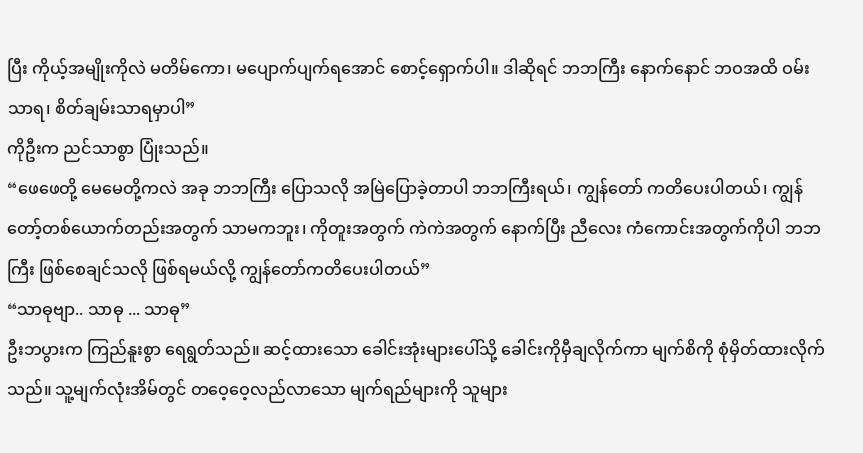ပြီး ကိုယ့်အမျိုးကိုလဲ မတိမ်ကော၊ မပျောက်ပျက်ရအောင် စောင့်ရှောက်ပါ။ ဒါဆိုရင် ဘဘကြီး နောက်နောင် ဘဝအထိ ဝမ်းသာရ၊ စိတ်ချမ်းသာရမှာပါ”
ကိုဦးက ညင်သာစွာ ပြုံးသည်။
“ဖေဖေတို့ မေမေတို့ကလဲ အခု ဘဘကြီး ပြောသလို အမြဲပြောခဲ့တာပါ ဘဘကြီးရယ်၊ ကျွန်တော် ကတိပေးပါတယ်၊ ကျွန်တော့်တစ်ယောက်တည်းအတွက် သာမကဘူး၊ ကိုတူးအတွက် ကဲကဲအတွက် နောက်ပြီး ညီလေး ကံကောင်းအတွက်ကိုပါ ဘဘကြီး ဖြစ်စေချင်သလို ဖြစ်ရမယ်လို့ ကျွန်တော်ကတိပေးပါတယ်”
“သာဓုဗျာ.. သာဓု ... သာဓု”
ဦးဘပွားက ကြည်နူးစွာ ရေရွတ်သည်။ ဆင့်ထားသော ခေါင်းအုံးများပေါ်သို့ ခေါင်းကိုမှီချလိုက်ကာ မျက်စိကို စုံမှိတ်ထားလိုက်သည်။ သူ့မျက်လုံးအိမ်တွင် တဝေ့ဝေ့လည်လာသော မျက်ရည်များကို သူများ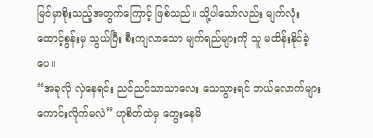မြင်မှာစိုးသည့်အတွက်ကြောင့် ဖြစ်သည်။ သို့ပါသော်လည်း မျက်လုံးထောင့်စွန်းမှ သွယ်ပြီး စီးကျလာသော မျက်ရည်များကို သူ မထိန်းနိုင်ခဲ့ပေ။
“အခုလို လှဲနေရင်း ညင်ညင်သာသာလေး သေသွားရင် ဘယ်လောက်များ ကောင်းလိုက်မလဲ” ဟုစိတ်ထဲမှ တွေးနေမိ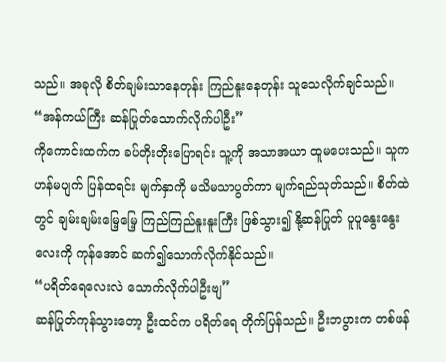သည်။ အခုလို စိတ်ချမ်းသာနေတုန်း ကြည်နူးနေတုန်း သူသေလိုက်ချင်သည်။
“အန်ကယ်ကြီး ဆန်ပြုတ်သောက်လိုက်ပါဦး”
ကိုကောင်းထက်က ခပ်တိုးတိုးပြောရင်း သူ့ကို အသာအယာ ထူမပေးသည်။ သူက ဟန်မပျက် ပြန်ထရင်း မျက်နှာကို မသိမသာပွတ်ကာ မျက်ရည်သုတ်သည်။ စိတ်ထဲတွင် ချမ်းချမ်းမြေ့မြေ့ ကြည်ကြည်နူးနူးကြီး ဖြစ်သွား၍ နို့ဆန်ပြုတ် ပူပူနွေးနွေးလေးကို ကုန်အောင် ဆက်၍သောက်လိုက်နိုင်သည်။
“ပရိတ်ရေလေးလဲ သောက်လိုက်ပါဦးဗျ”
ဆန်ပြုတ်ကုန်သွားတော့ ဦးထင်က ပရိတ်ရေ တိုက်ပြန်သည်။ ဦးဘပွားက တစ်ဖန်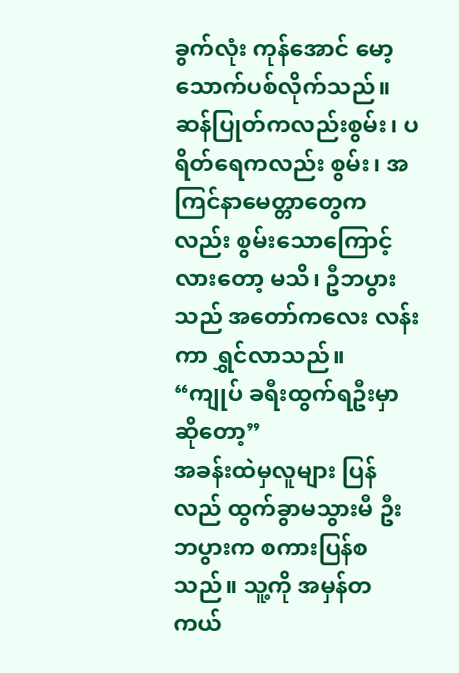ခွက်လုံး ကုန်အောင် မော့သောက်ပစ်လိုက်သည်။ ဆန်ပြုတ်ကလည်းစွမ်း၊ ပရိတ်ရေကလည်း စွမ်း၊ အကြင်နာမေတ္တာတွေကလည်း စွမ်းသောကြောင့်လားတော့ မသိ၊ ဦဘပွားသည် အတော်ကလေး လန်းကာ ရွှင်လာသည်။
“ကျုပ် ခရီးထွက်ရဦးမှာဆိုတော့”
အခန်းထဲမှလူများ ပြန်လည် ထွက်ခွာမသွားမီ ဦးဘပွားက စကားပြန်စသည်။ သူ့ကို အမှန်တကယ်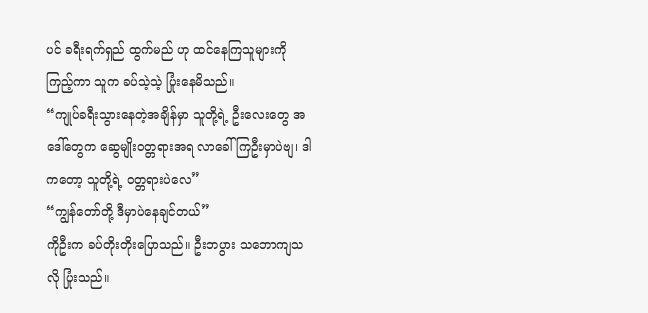ပင် ခရီးရက်ရှည် ထွက်မည် ဟု ထင်နေကြသူများကို ကြည့်ကာ သူက ခပ်သဲ့သဲ့ ပြုံးနေမိသည်။
“ကျုပ်ခရီးသွားနေတဲ့အချိန်မှာ သူတို့ရဲ့ ဦးလေးတွေ အဒေါ်တွေက ဆွေမျိုးဝတ္တရားအရ လာခေါ်ကြဦးမှာပဲဗျ၊ ဒါကတော့ သူတို့ရဲ့ ဝတ္တရားပဲလေ”
“ကျွန်တော်တို့ ဒီမှာပဲနေချင်တယ်”
ကိုဦးက ခပ်တိုးတိုးပြောသည်။ ဦးဘပွား သဘောကျသလို ပြုံးသည်။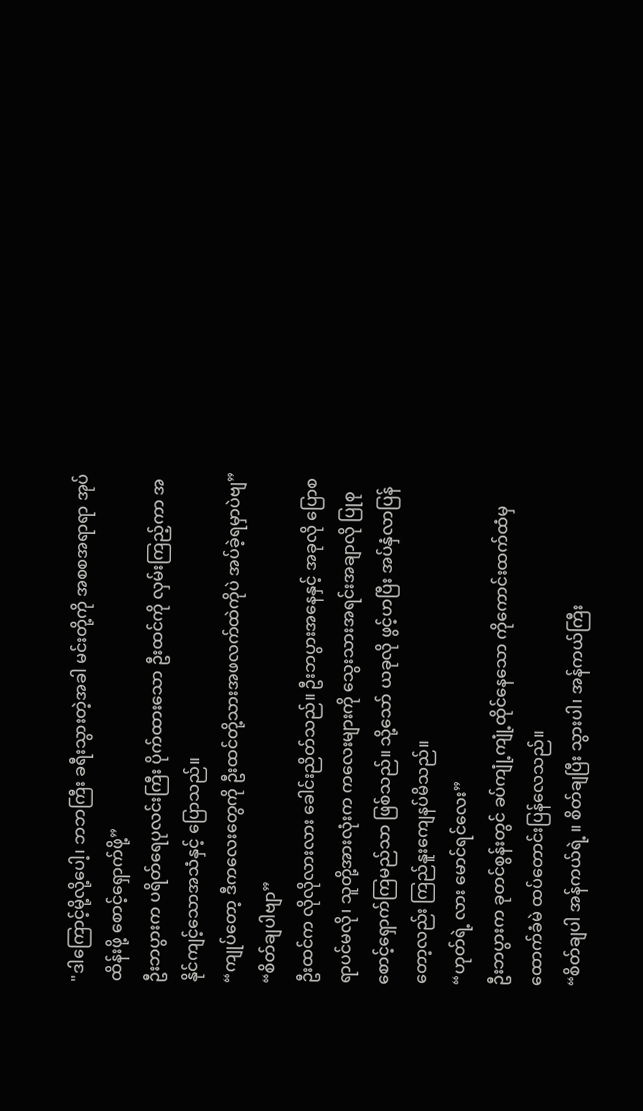"ဒါကြောင့်မို့လို့ပေါ့၊ ဘဘကြီး ခရီးသွားတဲ့အခါ မင်းတို့ကို အစစအရာရာ အုပ်ထိန်းဖို့ စောင့်ရှောက်ဖို့”
ဦးဘပွားက ပရိတ်ရေပုလင်းကြီး ပိုက်ထားသော ဦးထင်ကို လှမ်းကြည့်ကာ အနိုင်ကျင့်သောအသံနှင့် ပြောသည်။
“ကျုပ်တော့ ဒီကလေးတွေကို ဦးထင်တို့သားအဖလက်ထဲကိုပဲ အပ်ခဲ့ရမှာပဲဗျ”
“စိတ်ချပါဗျာ”
ဦးထင်က လိုလိုလားလား ခေါင်းညိတ်သည်။ ဦးဘပွားအနေနှင့် အခုလို ပြောစရာပင်မလို၊ သူတို့အားလုံးက ကလေးများကို သွေးသားအရင်းအချာလို ပြုစုစောင့်ရှောက်ကြမည်သာ ဖြစ်သည်။ သို့သော် ယခုလို ဖွင့်ဟပြီး အပ်နှံလာပြန်တော့လည်း ကြည်နူးကျေနပ်မိသည်။
“ဟုတ်ရဲ့ လား မောင်ရင်လေး”
ဦးဘပွားက ခုတင်စွန်းတွင် ခပ်ကျုံ့ကျုံ့ထိုင်နေသော ကိုကောင်းထက်ထံမှ ထောက်ခံမဲ ထပ်တောင်းပြန်လေသည်။
“စိတ်ချပါ အန်ကယ်ရဲ့ ။ စိတ်ချပြီး သွားပါ၊ အန်ကယ်ကြီး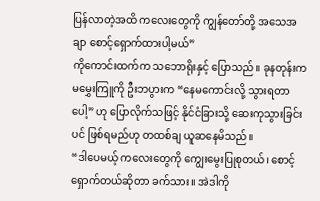ပြန်လာတဲ့အထိ ကလေးတွေကို ကျွန်တော်တို့ အသေအချာ စောင့်ရှောက်ထားပါ့မယ်”
ကိုကောင်းထက်က သဘောရိုးနှင့် ပြောသည်။ ခုနတုန်းက မမွှေးကြူကို ဦးဘပွားက “နေမကောင်းလို့ သွားရတာပေါ့” ဟု ပြောလိုက်သဖြင့် နိုင်ငံခြားသို့ ဆေးကုသွားခြင်းပင် ဖြစ်ရမည်ဟု တထစ်ချ ယူဆနေမိသည်။
“ဒါပေမယ့် ကလေးတွေကို ကျွေးမွေးပြုစုတယ်၊ စောင့်ရှောက်တယ်ဆိုတာ ခက်သား။ အဲဒါကို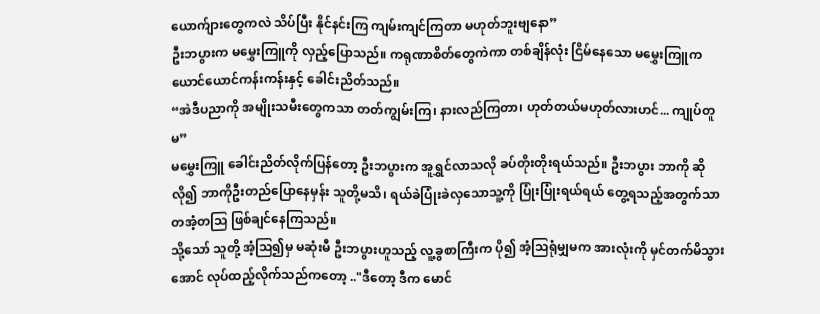ယောက်ျားတွေကလဲ သိပ်ပြီး နိုင်နင်းကြ ကျမ်းကျင်ကြတာ မဟုတ်ဘူးဗျနော”
ဦးဘပွားက မမွှေးကြူကို လှည့်ပြောသည်။ ကရုဏာစိတ်တွေကဲကာ တစ်ချိန်လုံး ငြိမ်နေသော မမွှေးကြူက ယောင်ယောင်ကန်းကန်းနှင့် ခေါင်းညိတ်သည်။
“အဲဒီပညာကို အမျိုးသမီးတွေကသာ တတ်ကျွမ်းကြ၊ နားလည်ကြတာ၊ ဟုတ်တယ်မဟုတ်လားဟင်... ကျုပ်တူမ”
မမွှေးကြူ ခေါင်းညိတ်လိုက်ပြန်တော့ ဦးဘပွားက အူရွှင်လာသလို ခပ်တိုးတိုးရယ်သည်။ ဦးဘပွား ဘာကို ဆိုလို၍ ဘာကိုဦးတည်ပြောနေမှန်း သူတို့မသိ၊ ရယ်ခဲပြုံးခဲလှသောသူ့ကို ပြုံးပြုံးရယ်ရယ် တွေ့ရသည့်အတွက်သာ တအံ့တသြ ဖြစ်ချင်နေကြသည်။
သို့သော် သူတို့ အံ့ဩ၍မှ မဆုံးမီ ဦးဘပွားဟူသည့် လူ့ခွစာကြီးက ပို၍ အံ့သြရုံမျှမက အားလုံးကို မှင်တက်မိသွားအောင် လုပ်ထည့်လိုက်သည်ကတော့ .."ဒီတော့ ဒီက မောင်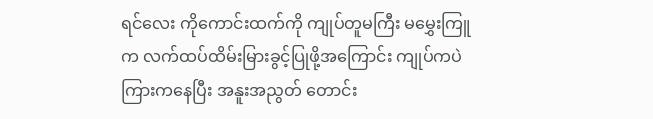ရင်လေး ကိုကောင်းထက်ကို ကျုပ်တူမကြီး မမွှေးကြူက လက်ထပ်ထိမ်းမြားခွင့်ပြုဖို့အကြောင်း ကျုပ်ကပဲ ကြားကနေပြီး အနူးအညွတ် တောင်း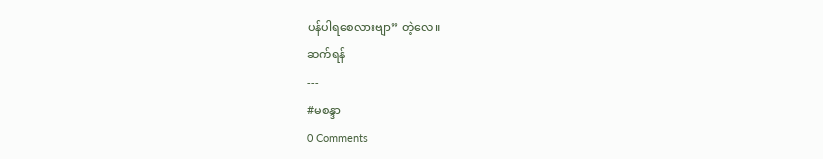ပန်ပါရစေလားဗျာ” တဲ့လေ။
ဆက်ရန်
---
#မစန္ဒာ
0 Comments